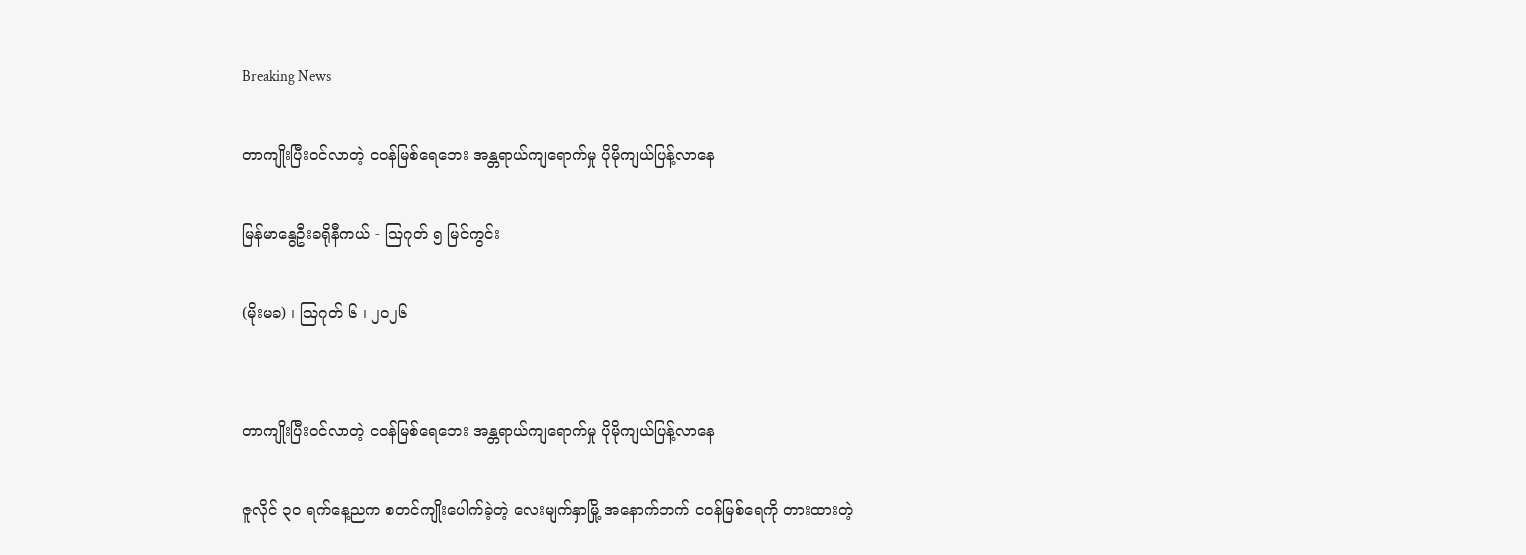Breaking News

တာကျိုးပြီးဝင်လာတဲ့ ငဝန်မြစ်ရေဘေး အန္တရာယ်ကျရောက်မှု ပိုမိုကျယ်ပြန့်လာနေ

မြန်မာနွေဦးခရိုနီကယ် - ဩဂုတ် ၅ မြင်ကွင်း

(မိုးမခ) ၊ ဩဂုတ် ၆ ၊ ၂၀၂၆


တာကျိုးပြီးဝင်လာတဲ့ ငဝန်မြစ်ရေဘေး အန္တရာယ်ကျရောက်မှု ပိုမိုကျယ်ပြန့်လာနေ

ဇူလိုင် ၃၀ ရက်နေ့ညက စတင်ကျိုးပေါက်ခဲ့တဲ့ လေးမျက်နှာမြို့ အနောက်ဘက် ငဝန်မြစ်ရေကို တားထားတဲ့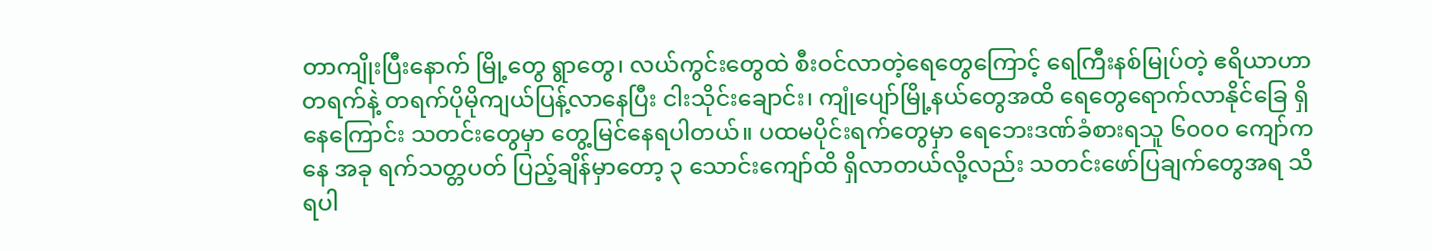တာကျိုးပြီးနောက် မြို့တွေ ရွာတွေ၊ လယ်ကွင်းတွေထဲ စီးဝင်လာတဲ့ရေတွေကြောင့် ရေကြီးနစ်မြုပ်တဲ့ ဧရိယာဟာ တရက်နဲ့ တရက်ပိုမိုကျယ်ပြန့်လာနေပြီး ငါးသိုင်းချောင်း၊ ကျုံပျော်မြို့နယ်တွေအထိ ရေတွေရောက်လာနိုင်ခြေ ရှိနေကြောင်း သတင်းတွေမှာ တွေ့မြင်နေရပါတယ်။ ပထမပိုင်းရက်တွေမှာ ရေဘေးဒဏ်ခံစားရသူ ၆၀၀၀ ကျော်ကနေ အခု ရက်သတ္တပတ် ပြည့်ချိန်မှာတော့ ၃ သောင်းကျော်ထိ ရှိလာတယ်လို့လည်း သတင်းဖော်ပြချက်တွေအရ သိရပါ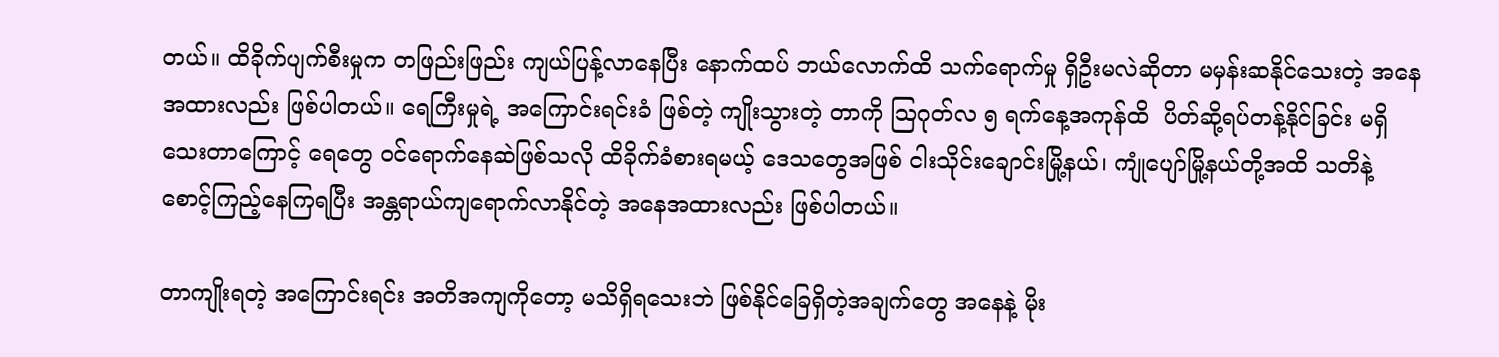တယ်။ ထိခိုက်ပျက်စီးမှုက တဖြည်းဖြည်း ကျယ်ပြန့်လာနေပြီး နောက်ထပ် ဘယ်လောက်ထိ သက်ရောက်မှု ရှိဦးမလဲဆိုတာ မမှန်းဆနိုင်သေးတဲ့ အနေအထားလည်း ဖြစ်ပါတယ်။ ရေကြီးမှုရဲ့ အကြောင်းရင်းခံ ဖြစ်တဲ့ ကျိုးသွားတဲ့ တာကို သြဂုတ်လ ၅ ရက်နေ့အကုန်ထိ  ပိတ်ဆို့ရပ်တန့်နိုင်ခြင်း မရှိသေးတာကြောင့် ရေတွေ ဝင်ရောက်နေဆဲဖြစ်သလို ထိခိုက်ခံစားရမယ့် ဒေသတွေအဖြစ် ငါးသိုင်းချောင်းမြို့နယ်၊ ကျုံပျော်မြို့နယ်တို့အထိ သတိနဲ့စောင့်ကြည့်နေကြရပြီး အန္တရာယ်ကျရောက်လာနိုင်တဲ့ အနေအထားလည်း ဖြစ်ပါတယ်။

တာကျိုးရတဲ့ အကြောင်းရင်း အတိအကျကိုတော့ မသိရှိရသေးဘဲ ဖြစ်နိုင်ခြေရှိတဲ့အချက်တွေ အနေနဲ့ မိုး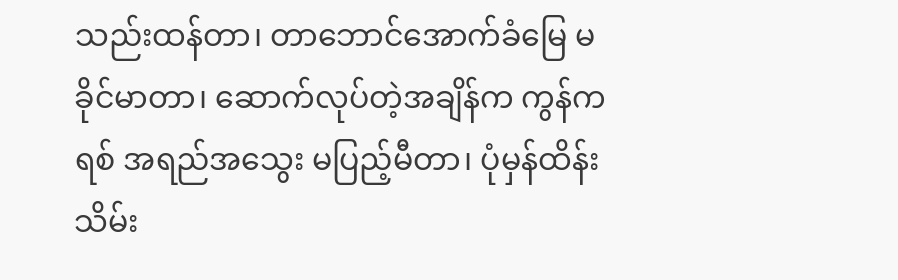သည်းထန်တာ၊ တာဘောင်အောက်ခံမြေ မခိုင်မာတာ၊ ဆောက်လုပ်တဲ့အချိန်က ကွန်ကရစ် အရည်အသွေး မပြည့်မီတာ၊ ပုံမှန်ထိန်းသိမ်း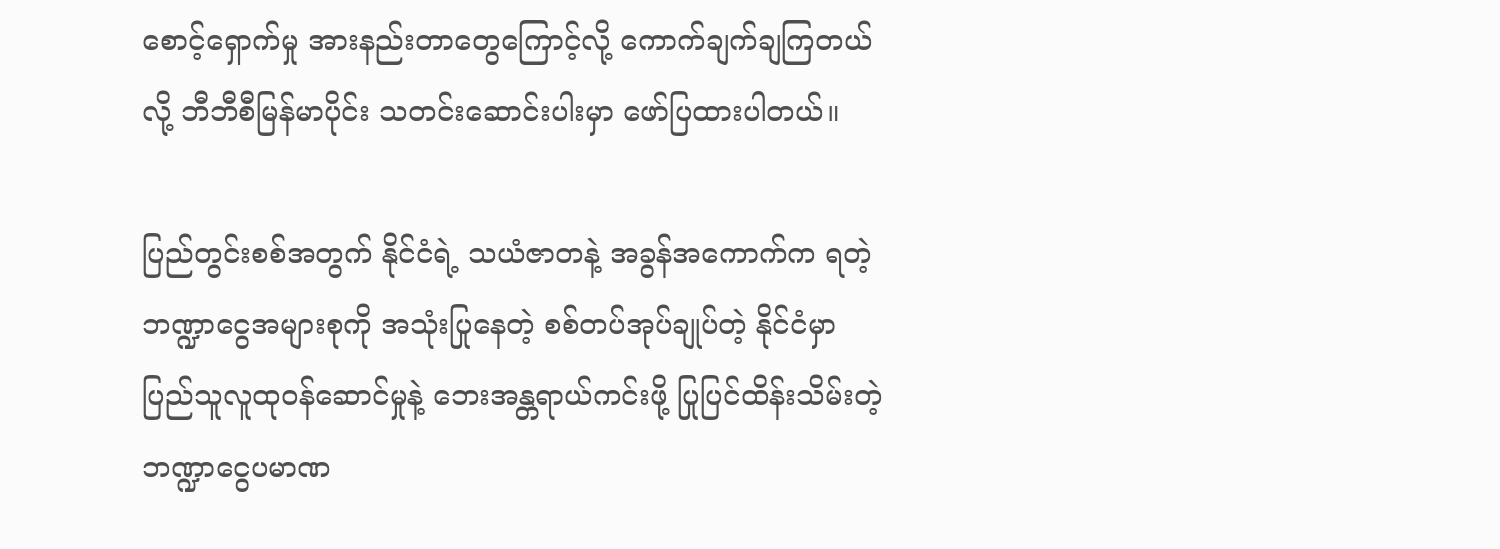စောင့်ရှောက်မှု အားနည်းတာတွေကြောင့်လို့ ကောက်ချက်ချကြတယ်လို့ ဘီဘီစီမြန်မာပိုင်း သတင်းဆောင်းပါးမှာ ဖော်ပြထားပါတယ်။

ပြည်တွင်းစစ်အတွက် နိုင်ငံရဲ့ သယံဇာတနဲ့ အခွန်အကောက်က ရတဲ့ ဘဏ္ဍာငွေအများစုကို အသုံးပြုနေတဲ့ စစ်တပ်အုပ်ချုပ်တဲ့ နိုင်ငံမှာ ပြည်သူလူထုဝန်ဆောင်မှုနဲ့ ဘေးအန္တရာယ်ကင်းဖို့ ပြုပြင်ထိန်းသိမ်းတဲ့ ဘဏ္ဍာငွေပမာဏ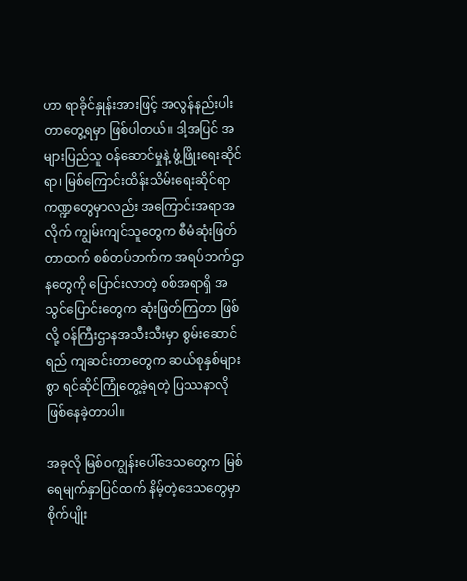ဟာ ရာခိုင်နှုန်းအားဖြင့် အလွန်နည်းပါးတာတွေ့ရမှာ ဖြစ်ပါတယ်။ ဒါ့အပြင် အများပြည်သူ ဝန်ဆောင်မှုနဲ့ ဖွံ့ဖြိုးရေးဆိုင်ရာ၊ မြစ်ကြောင်းထိန်းသိမ်းရေးဆိုင်ရာ ကဏ္ဍတွေမှာလည်း အကြောင်းအရာအလိုက် ကျွမ်းကျင်သူတွေက စီမံဆုံးဖြတ်တာထက် စစ်တပ်ဘက်က အရပ်ဘက်ဌာနတွေကို ပြောင်းလာတဲ့ စစ်အရာရှိ အသွင်ပြောင်းတွေက ဆုံးဖြတ်ကြတာ ဖြစ်လို့ ဝန်ကြီးဌာနအသီးသီးမှာ စွမ်းဆောင်ရည် ကျဆင်းတာတွေက ဆယ်စုနှစ်များစွာ ရင်ဆိုင်ကြုံတွေ့ခဲ့ရတဲ့ ပြဿနာလို ဖြစ်နေခဲ့တာပါ။

အခုလို မြစ်ဝကျွန်းပေါ်ဒေသတွေက မြစ်ရေမျက်နှာပြင်ထက် နိမ့်တဲ့ဒေသတွေမှာ စိုက်ပျိုး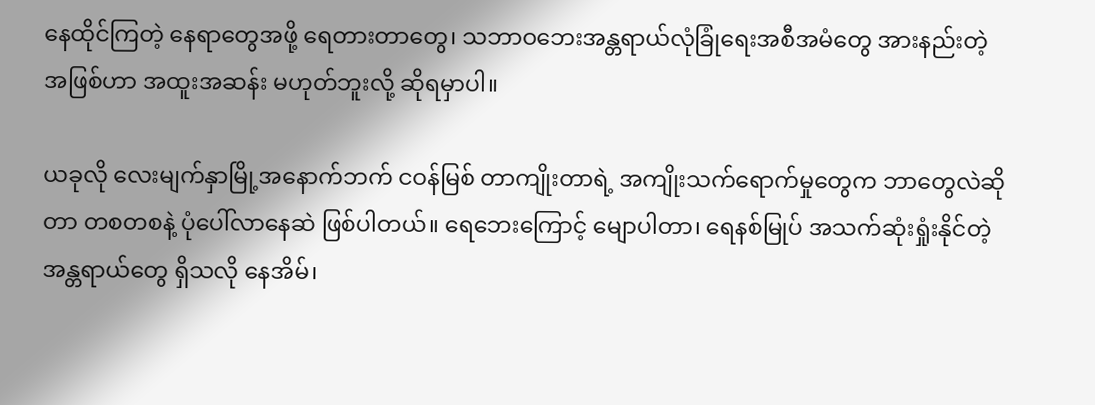နေထိုင်ကြတဲ့ နေရာတွေအဖို့ ရေတားတာတွေ၊ သဘာဝဘေးအန္တရာယ်လုံခြုံရေးအစီအမံတွေ အားနည်းတဲ့အဖြစ်ဟာ အထူးအဆန်း မဟုတ်ဘူးလို့ ဆိုရမှာပါ။

ယခုလို လေးမျက်နှာမြို့အနောက်ဘက် ငဝန်မြစ် တာကျိုးတာရဲ့ အကျိုးသက်ရောက်မှုတွေက ဘာတွေလဲဆိုတာ တစတစနဲ့ ပုံပေါ်လာနေဆဲ ဖြစ်ပါတယ်။ ရေဘေးကြောင့် မျောပါတာ၊ ရေနစ်မြုပ် အသက်ဆုံးရှုံးနိုင်တဲ့ အန္တရာယ်တွေ ရှိသလို နေအိမ်၊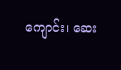ကျောင်း၊ ဆေး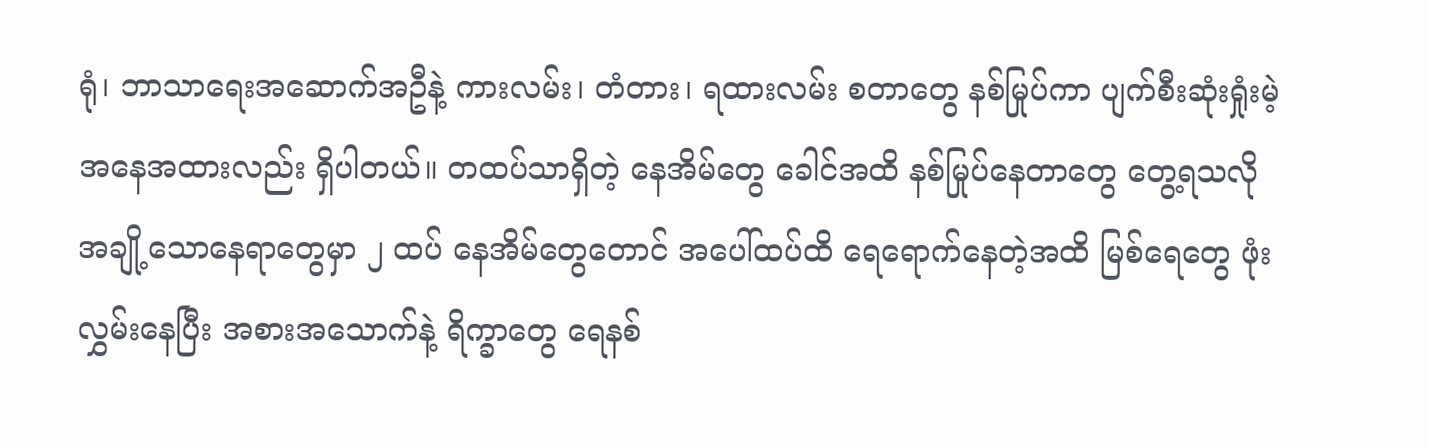ရုံ၊ ဘာသာရေးအဆောက်အဦနဲ့ ကားလမ်း၊ တံတား၊ ရထားလမ်း စတာတွေ နစ်မြုပ်ကာ ပျက်စီးဆုံးရှုံးမဲ့ အနေအထားလည်း ရှိပါတယ်။ တထပ်သာရှိတဲ့ နေအိမ်တွေ ခေါင်အထိ နစ်မြုပ်နေတာတွေ တွေ့ရသလို အချို့သောနေရာတွေမှာ ၂ ထပ် နေအိမ်တွေတောင် အပေါ်ထပ်ထိ ရေရောက်နေတဲ့အထိ မြစ်ရေတွေ ဖုံးလွှမ်းနေပြီး အစားအသောက်နဲ့ ရိက္ခာတွေ ရေနစ်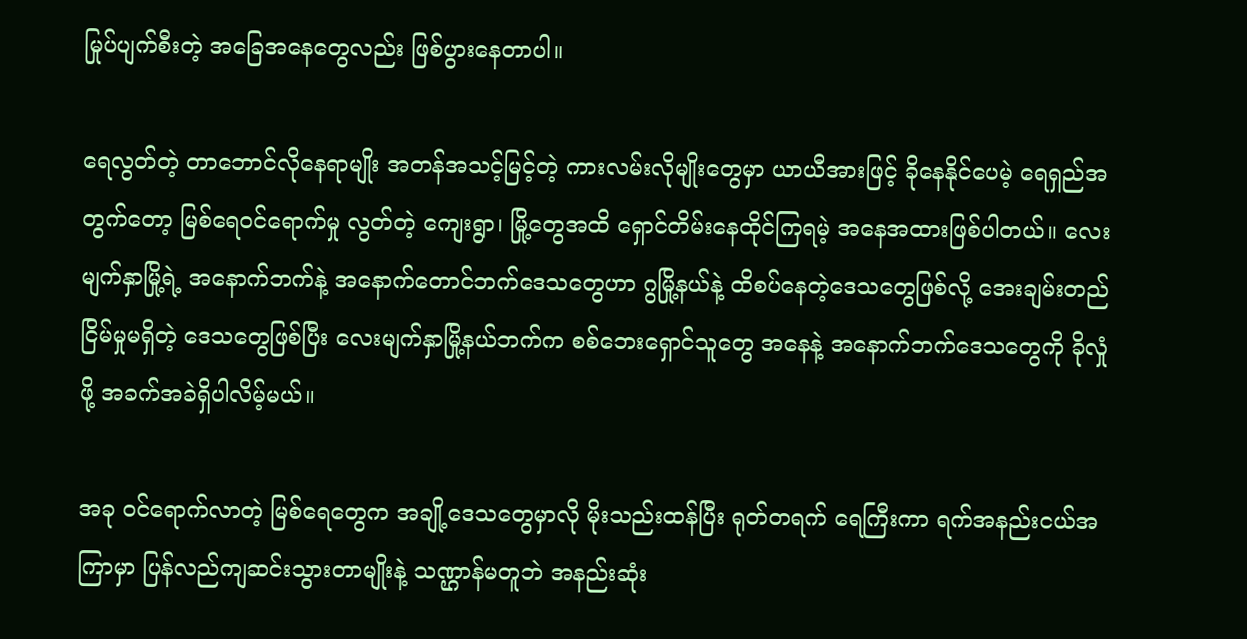မြုပ်ပျက်စီးတဲ့ အခြေအနေတွေလည်း ဖြစ်ပွားနေတာပါ။

ရေလွတ်တဲ့ တာဘောင်လိုနေရာမျိုး အတန်အသင့်မြင့်တဲ့ ကားလမ်းလိုမျိုးတွေမှာ ယာယီအားဖြင့် ခိုနေနိုင်ပေမဲ့ ရေရှည်အတွက်တော့ မြစ်ရေဝင်ရောက်မှု လွတ်တဲ့ ကျေးရွာ၊ မြို့တွေအထိ ရှောင်တိမ်းနေထိုင်ကြရမဲ့ အနေအထားဖြစ်ပါတယ်။ လေးမျက်နှာမြို့ရဲ့ အနောက်ဘက်နဲ့ အနောက်တောင်ဘက်ဒေသတွေဟာ ဂွမြို့နယ်နဲ့ ထိစပ်နေတဲ့ဒေသတွေဖြစ်လို့ အေးချမ်းတည်ငြိမ်မှုမရှိတဲ့ ဒေသတွေဖြစ်ပြီး လေးမျက်နှာမြို့နယ်ဘက်က စစ်ဘေးရှောင်သူတွေ အနေနဲ့ အနောက်ဘက်ဒေသတွေကို ခိုလှုံဖို့ အခက်အခဲရှိပါလိမ့်မယ်။

အခု ဝင်ရောက်လာတဲ့ မြစ်ရေတွေက အချို့ဒေသတွေမှာလို မိုးသည်းထန်ပြီး ရုတ်တရက် ရေကြီးကာ ရက်အနည်းငယ်အကြာမှာ ပြန်လည်ကျဆင်းသွားတာမျိုးနဲ့ သဏ္ဌာန်မတူဘဲ အနည်းဆုံး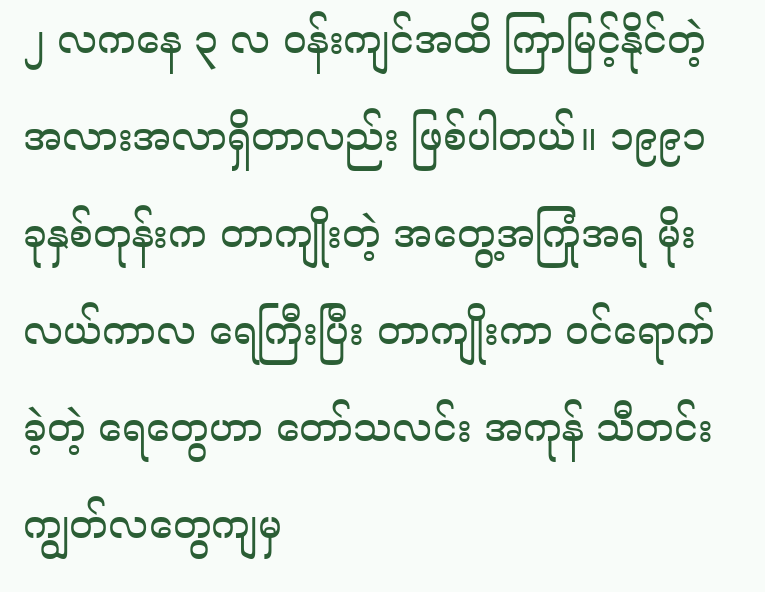၂ လကနေ ၃ လ ဝန်းကျင်အထိ ကြာမြင့်နိုင်တဲ့ အလားအလာရှိတာလည်း ဖြစ်ပါတယ်။ ၁၉၉၁ ခုနှစ်တုန်းက တာကျိုးတဲ့ အတွေ့အကြုံအရ မိုးလယ်ကာလ ရေကြီးပြီး တာကျိုးကာ ဝင်ရောက်ခဲ့တဲ့ ရေတွေဟာ တော်သလင်း အကုန် သီတင်းကျွတ်လတွေကျမှ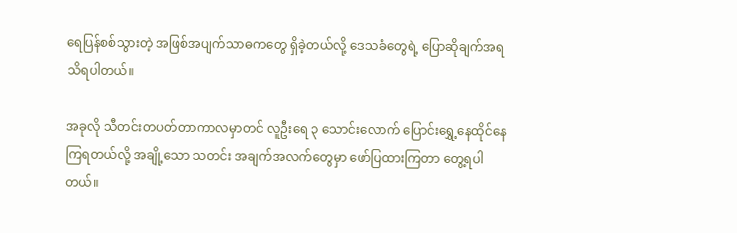ရေပြန်စစ်သွားတဲ့ အဖြစ်အပျက်သာဓကတွေ ရှိခဲ့တယ်လို့ ဒေသခံတွေရဲ့ ပြောဆိုချက်အရ သိရပါတယ်။

အခုလို သီတင်းတပတ်တာကာလမှာတင် လူဦးရေ ၃ သောင်းလောက် ပြောင်းရွှေ့နေထိုင်နေကြရတယ်လို့ အချို့သော သတင်း အချက်အလက်တွေမှာ ဖော်ပြထားကြတာ တွေ့ရပါတယ်။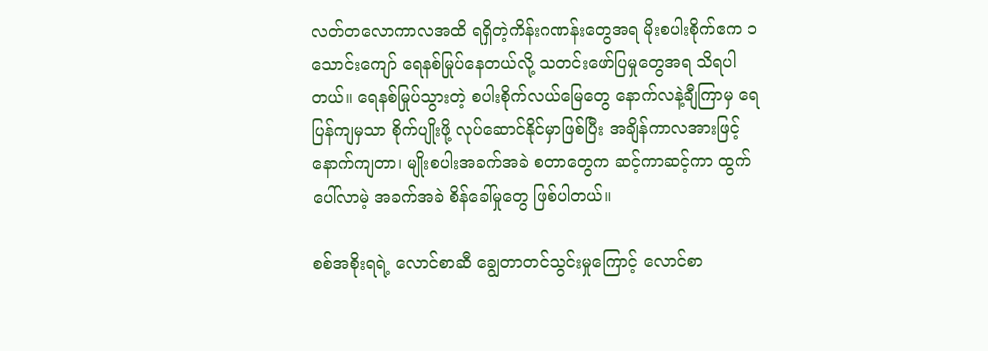လတ်တလောကာလအထိ ရရှိတဲ့ကိန်းဂဏန်းတွေအရ မိုးစပါးစိုက်ဧက ၁ သောင်းကျော် ရေနစ်မြုပ်နေတယ်လို့ သတင်းဖော်ပြမှုတွေအရ သိရပါတယ်။ ရေနစ်မြုပ်သွားတဲ့ စပါးစိုက်လယ်မြေတွေ နောက်လနဲ့ချီကြာမှ ရေပြန်ကျမှသာ စိုက်ပျိုးဖို့ လုပ်ဆောင်နိုင်မှာဖြစ်ပြီး အချိန်ကာလအားဖြင့် နောက်ကျတာ၊ မျိုးစပါးအခက်အခဲ စတာတွေက ဆင့်ကာဆင့်ကာ ထွက်ပေါ်လာမဲ့ အခက်အခဲ စိန်ခေါ်မှုတွေ ဖြစ်ပါတယ်။

စစ်အစိုးရရဲ့ လောင်စာဆီ ချွေတာတင်သွင်းမှုကြောင့် လောင်စာ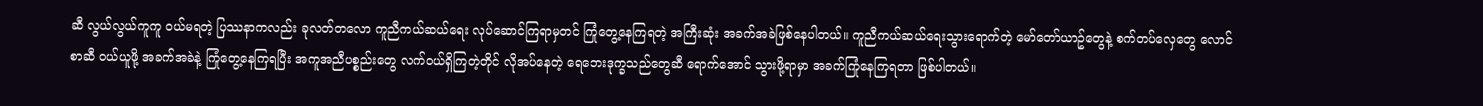ဆီ လွယ်လွယ်ကူကူ ဝယ်မရတဲ့ ပြဿနာကလည်း ခုလတ်တလော ကူညီကယ်ဆယ်ရေး လုပ်ဆောင်ကြရာမှတင် ကြုံတွေ့နေကြရတဲ့ အကြီးဆုံး အခက်အခဲဖြစ်နေပါတယ်။ ကူညီကယ်ဆယ်ရေးသွားရောက်တဲ့ မော်တော်ယာဥ်တွေနဲ့ စက်တပ်လှေတွေ လောင်စာဆီ ဝယ်ယူဖို့ အခက်အခဲနဲ့ ကြုံတွေ့နေကြရပြီး အကူအညီပစ္စည်းတွေ လက်ဝယ်ရှိကြတဲ့တိုင် လိုအပ်နေတဲ့ ရေဘေးဒုက္ခသည်တွေဆီ ရောက်အောင် သွားဖို့ရာမှာ အခက်ကြုံနေကြရတာ ဖြစ်ပါတယ်။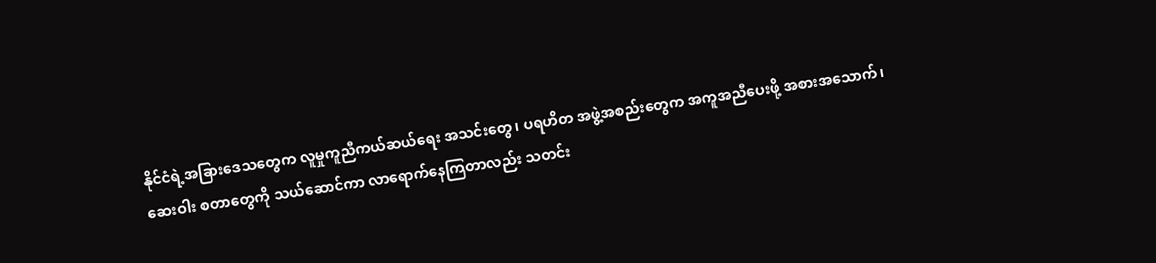နိုင်ငံရဲ့အခြားဒေသတွေက လူမှုကူညီကယ်ဆယ်ရေး အသင်းတွေ၊ ပရဟိတ အဖွဲ့အစည်းတွေက အကူအညီပေးဖို့ အစားအသောက်၊ ဆေးဝါး စတာတွေကို သယ်ဆောင်ကာ လာရောက်နေကြတာလည်း သတင်း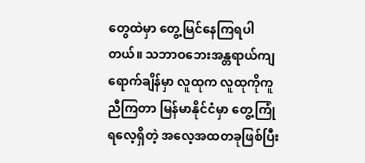တွေထဲမှာ တွေ့မြင်နေကြရပါတယ်။ သဘာဝဘေးအန္တရာယ်ကျရောက်ချိန်မှာ လူထုက လူထုကိုကူညီကြတာ မြန်မာနိုင်ငံမှာ တွေ့ကြုံရလေ့ရှိတဲ့ အလေ့အထတခုဖြစ်ပြီး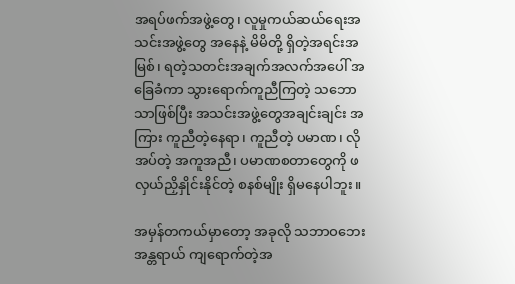အရပ်ဖက်အဖွဲ့တွေ၊ လူမှုကယ်ဆယ်ရေးအသင်းအဖွဲ့တွေ အနေနဲ့ မိမိတို့ ရှိတဲ့အရင်းအမြစ်၊ ရတဲ့သတင်းအချက်အလက်အပေါ် အခြေခံကာ သွားရောက်ကူညီကြတဲ့ သဘောသာဖြစ်ပြီး အသင်းအဖွဲ့တွေအချင်းချင်း အကြား ကူညီတဲ့နေရာ၊ ကူညီတဲ့ ပမာဏ၊ လိုအပ်တဲ့ အကူအညီ၊ ပမာဏစတာတွေကို ဖလှယ်ညှိနှိုင်းနိုင်တဲ့ စနစ်မျိုး ရှိမနေပါဘူး။

အမှန်တကယ်မှာတော့ အခုလို သဘာဝဘေးအန္တရာယ် ကျရောက်တဲ့အ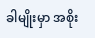ခါမျိုးမှာ အစိုး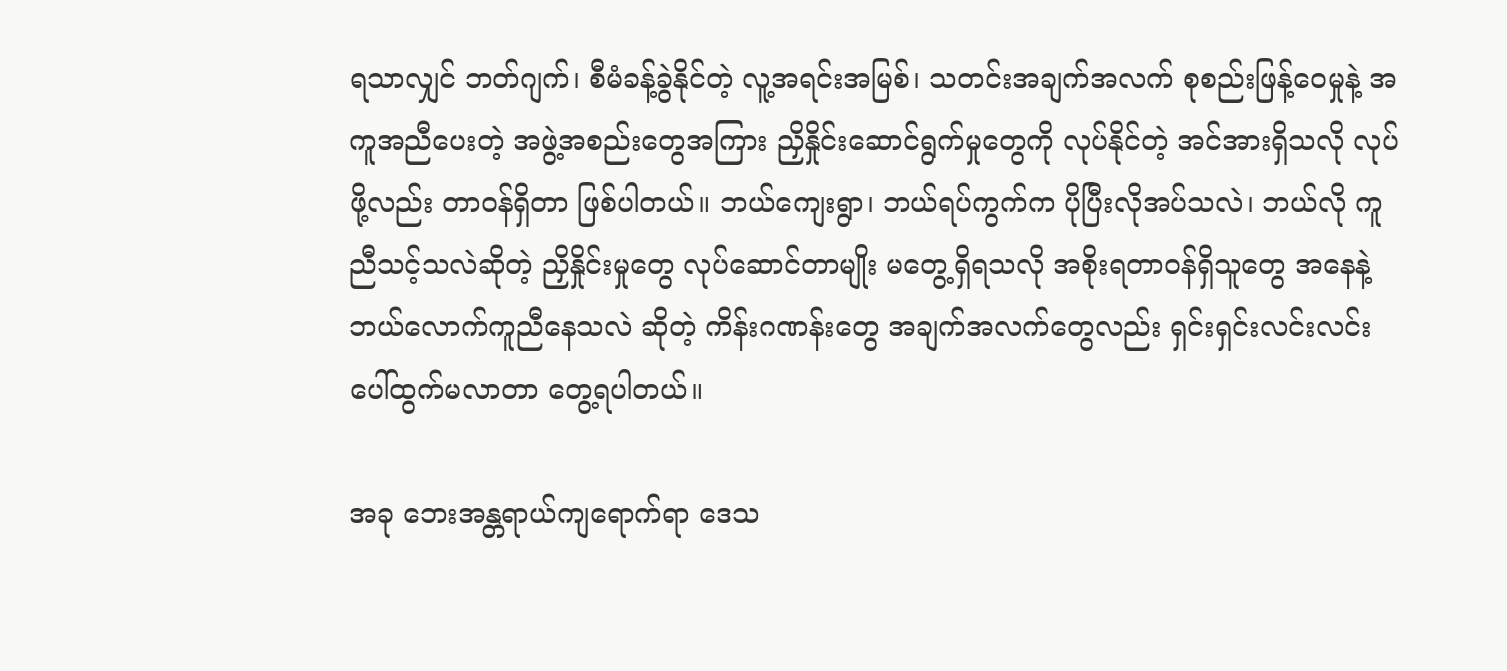ရသာလျှင် ဘတ်ဂျက်၊ စီမံခန့်ခွဲနိုင်တဲ့ လူ့အရင်းအမြစ်၊ သတင်းအချက်အလက် စုစည်းဖြန့်ဝေမှုနဲ့ အကူအညီပေးတဲ့ အဖွဲ့အစည်းတွေအကြား ညှိနှိုင်းဆောင်ရွက်မှုတွေကို လုပ်နိုင်တဲ့ အင်အားရှိသလို လုပ်ဖို့လည်း တာဝန်ရှိတာ ဖြစ်ပါတယ်။ ဘယ်ကျေးရွာ၊ ဘယ်ရပ်ကွက်က ပိုပြီးလိုအပ်သလဲ၊ ဘယ်လို ကူညီသင့်သလဲဆိုတဲ့ ညှိနှိုင်းမှုတွေ လုပ်ဆောင်တာမျိုး မတွေ့ရှိရသလို အစိုးရတာဝန်ရှိသူတွေ အနေနဲ့ ဘယ်လောက်ကူညီနေသလဲ ဆိုတဲ့ ကိန်းဂဏန်းတွေ အချက်အလက်တွေလည်း ရှင်းရှင်းလင်းလင်း ပေါ်ထွက်မလာတာ တွေ့ရပါတယ်။

အခု ဘေးအန္တရာယ်ကျရောက်ရာ ဒေသ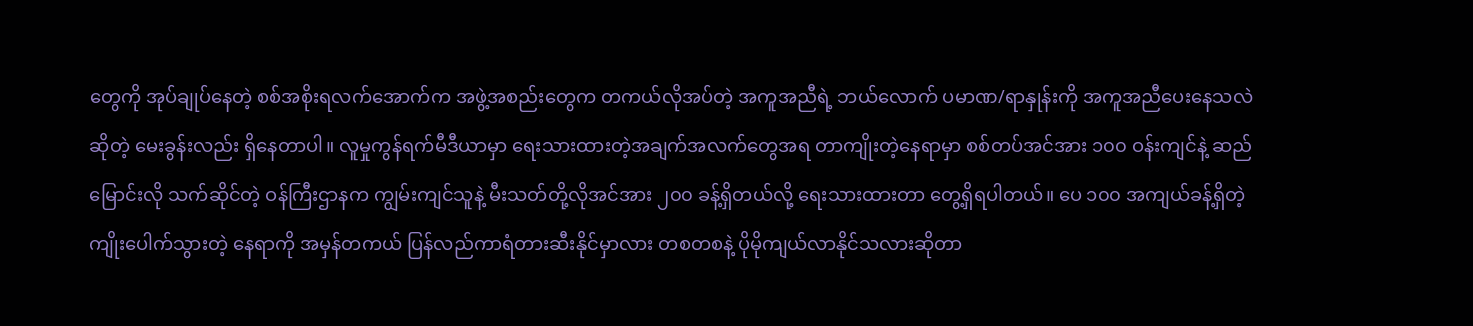တွေကို အုပ်ချုပ်နေတဲ့ စစ်အစိုးရလက်အောက်က အဖွဲ့အစည်းတွေက တကယ်လိုအပ်တဲ့ အကူအညီရဲ့ ဘယ်လောက် ပမာဏ/ရာနှုန်းကို အကူအညီပေးနေသလဲ ဆိုတဲ့ မေးခွန်းလည်း ရှိနေတာပါ။ လူမှုကွန်ရက်မီဒီယာမှာ ရေးသားထားတဲ့အချက်အလက်တွေအရ တာကျိုးတဲ့နေရာမှာ စစ်တပ်အင်အား ၁၀၀ ဝန်းကျင်နဲ့ ဆည်မြောင်းလို သက်ဆိုင်တဲ့ ဝန်ကြီးဌာနက ကျွမ်းကျင်သူနဲ့ မီးသတ်တို့လိုအင်အား ၂၀၀ ခန့်ရှိတယ်လို့ ရေးသားထားတာ တွေ့ရှိရပါတယ်။ ပေ ၁၀၀ အကျယ်ခန့်ရှိတဲ့ ကျိုးပေါက်သွားတဲ့ နေရာကို အမှန်တကယ် ပြန်လည်ကာရံတားဆီးနိုင်မှာလား တစတစနဲ့ ပိုမိုကျယ်လာနိုင်သလားဆိုတာ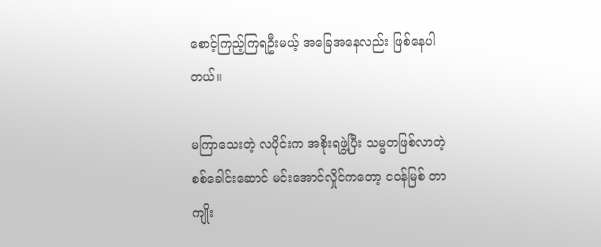စောင့်ကြည့်ကြရဦးမယ့် အခြေအနေလည်း ဖြစ်နေပါတယ်။

မကြာသေးတဲ့ လပိုင်းက အစိုးရဖွဲ့ပြီး သမ္မတဖြစ်လာတဲ့ စစ်ခေါင်းဆောင် မင်းအောင်လှိုင်ကတော့ ငဝန်မြစ် တာကျိုး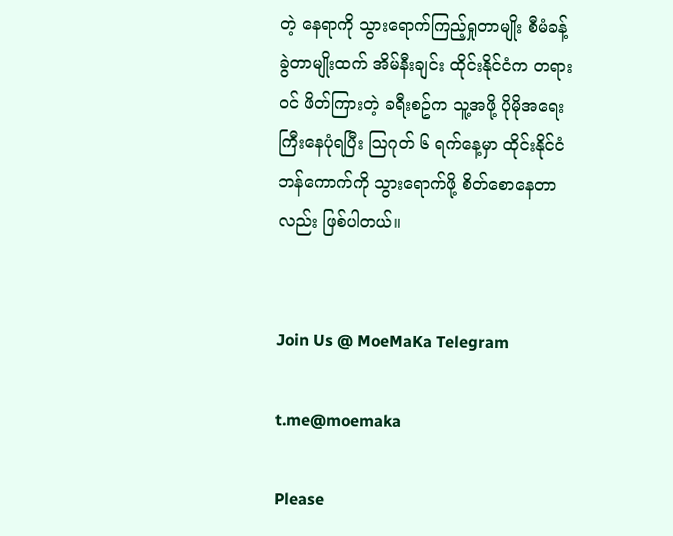တဲ့ နေရာကို သွားရောက်ကြည့်ရှုတာမျိုး စီမံခန့်ခွဲတာမျိုးထက် အိမ်နီးချင်း ထိုင်းနိုင်ငံက တရားဝင် ဖိတ်ကြားတဲ့ ခရီးစဥ်က သူ့အဖို့ ပိုမိုအရေးကြီးနေပုံရပြီး သြဂုတ် ၆ ရက်နေ့မှာ ထိုင်းနိုင်ငံ ဘန်ကောက်ကို သွားရောက်ဖို့ စိတ်စောနေတာလည်း ဖြစ်ပါတယ်။


Join Us @ MoeMaKa Telegram

t.me@moemaka

Please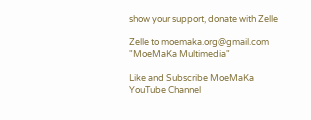show your support, donate with Zelle

Zelle to moemaka.org@gmail.com "MoeMaKa Multimedia"

Like and Subscribe MoeMaKa YouTube Channel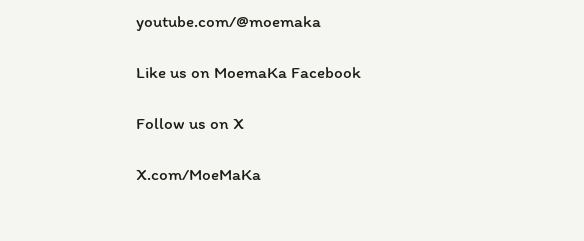youtube.com/@moemaka

Like us on MoemaKa Facebook

Follow us on X

X.com/MoeMaKa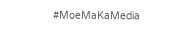#MoeMaKaMedia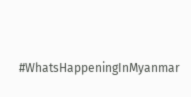#WhatsHappeningInMyanmar